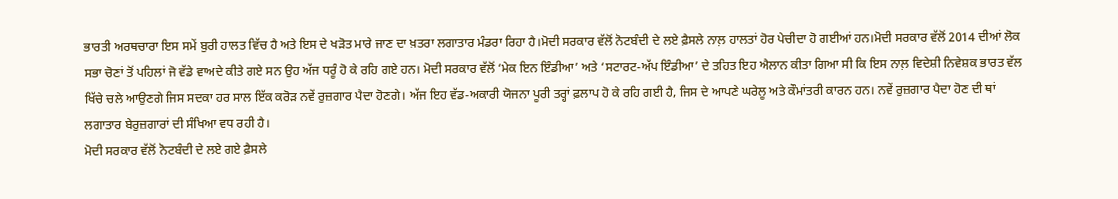ਭਾਰਤੀ ਅਰਥਚਾਰਾ ਇਸ ਸਮੇਂ ਬੁਰੀ ਹਾਲਤ ਵਿੱਚ ਹੈ ਅਤੇ ਇਸ ਦੇ ਖੜੋਤ ਮਾਰੇ ਜਾਣ ਦਾ ਖ਼ਤਰਾ ਲਗਾਤਾਰ ਮੰਡਰਾ ਰਿਹਾ ਹੈ।ਮੋਦੀ ਸਰਕਾਰ ਵੱਲੋਂ ਨੋਟਬੰਦੀ ਦੇ ਲਏ ਫ਼ੈਸਲੇ ਨਾਲ਼ ਹਾਲਤਾਂ ਹੋਰ ਪੇਚੀਦਾ ਹੋ ਗਈਆਂ ਹਨ।ਮੋਦੀ ਸਰਕਾਰ ਵੱਲੋਂ 2014 ਦੀਆਂ ਲੋਕ ਸਭਾ ਚੋਣਾਂ ਤੋਂ ਪਹਿਲਾਂ ਜੋ ਵੱਡੇ ਵਾਅਦੇ ਕੀਤੇ ਗਏ ਸਨ ਉਹ ਅੱਜ ਧਰੂੰ ਹੋ ਕੇ ਰਹਿ ਗਏ ਹਨ। ਮੋਦੀ ਸਰਕਾਰ ਵੱਲੋਂ ‘ਮੇਕ ਇਨ ਇੰਡੀਆ’ ਅਤੇ ‘ਸਟਾਰਟ-ਅੱਪ ਇੰਡੀਆ’ ਦੇ ਤਹਿਤ ਇਹ ਐਲਾਨ ਕੀਤਾ ਗਿਆ ਸੀ ਕਿ ਇਸ ਨਾਲ਼ ਵਿਦੇਸ਼ੀ ਨਿਵੇਸ਼ਕ ਭਾਰਤ ਵੱਲ ਖਿੱਚੇ ਚਲੇ ਆਉਣਗੇ ਜਿਸ ਸਦਕਾ ਹਰ ਸਾਲ ਇੱਕ ਕਰੋੜ ਨਵੇਂ ਰੁਜ਼ਗਾਰ ਪੈਦਾ ਹੋਣਗੇ। ਅੱਜ ਇਹ ਵੱਡ-ਅਕਾਰੀ ਯੋਜਨਾ ਪੂਰੀ ਤਰ੍ਹਾਂ ਫ਼ਲਾਪ ਹੋ ਕੇ ਰਹਿ ਗਈ ਹੈ, ਜਿਸ ਦੇ ਆਪਣੇ ਘਰੇਲੂ ਅਤੇ ਕੌਮਾਂਤਰੀ ਕਾਰਨ ਹਨ। ਨਵੇਂ ਰੁਜ਼ਗਾਰ ਪੈਦਾ ਹੋਣ ਦੀ ਥਾਂ ਲਗਾਤਾਰ ਬੇਰੁਜ਼ਗਾਰਾਂ ਦੀ ਸੰਖਿਆ ਵਧ ਰਹੀ ਹੈ।
ਮੋਦੀ ਸਰਕਾਰ ਵੱਲੋਂ ਨੋਟਬੰਦੀ ਦੇ ਲਏ ਗਏ ਫ਼ੈਸਲੇ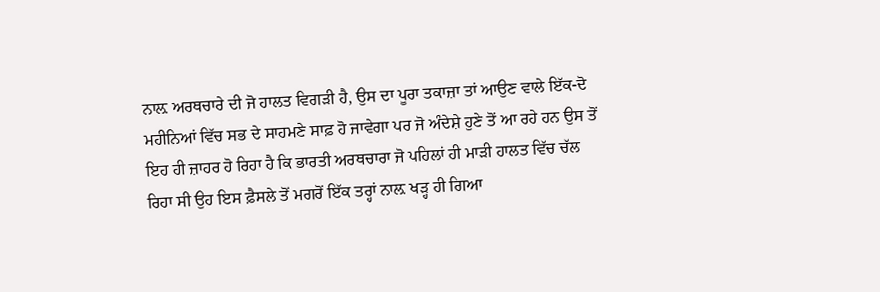ਨਾਲ਼ ਅਰਥਚਾਰੇ ਦੀ ਜੋ ਹਾਲਤ ਵਿਗੜੀ ਹੈ, ਉਸ ਦਾ ਪੂਰਾ ਤਕਾਜ਼ਾ ਤਾਂ ਆਉਣ ਵਾਲੇ ਇੱਕ-ਦੋ ਮਹੀਨਿਆਂ ਵਿੱਚ ਸਭ ਦੇ ਸਾਹਮਣੇ ਸਾਫ਼ ਹੋ ਜਾਵੇਗਾ ਪਰ ਜੋ ਅੰਦੇਸ਼ੇ ਹੁਣੇ ਤੋਂ ਆ ਰਹੇ ਹਨ ਉਸ ਤੋਂ ਇਹ ਹੀ ਜ਼ਾਹਰ ਹੋ ਰਿਹਾ ਹੈ ਕਿ ਭਾਰਤੀ ਅਰਥਚਾਰਾ ਜੋ ਪਹਿਲਾਂ ਹੀ ਮਾੜੀ ਹਾਲਤ ਵਿੱਚ ਚੱਲ ਰਿਹਾ ਸੀ ਉਹ ਇਸ ਫ਼ੈਸਲੇ ਤੋਂ ਮਗਰੋਂ ਇੱਕ ਤਰ੍ਹਾਂ ਨਾਲ਼ ਖੜ੍ਹ ਹੀ ਗਿਆ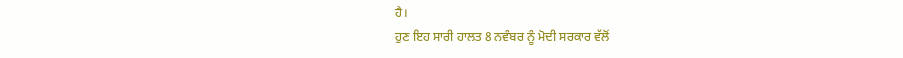ਹੈ।
ਹੁਣ ਇਹ ਸਾਰੀ ਹਾਲਤ 8 ਨਵੰਬਰ ਨੂੰ ਮੋਦੀ ਸਰਕਾਰ ਵੱਲੋਂ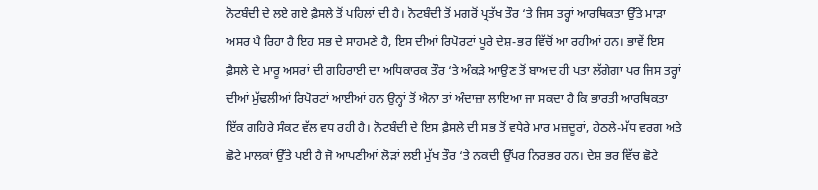ਨੋਟਬੰਦੀ ਦੇ ਲਏ ਗਏ ਫ਼ੈਸਲੇ ਤੋਂ ਪਹਿਲਾਂ ਦੀ ਹੈ। ਨੋਟਬੰਦੀ ਤੋਂ ਮਗਰੋਂ ਪ੍ਰਤੱਖ ਤੌਰ ‘ਤੇ ਜਿਸ ਤਰ੍ਹਾਂ ਆਰਥਿਕਤਾ ਉੱਤੇ ਮਾੜਾ ਅਸਰ ਪੈ ਰਿਹਾ ਹੈ ਇਹ ਸਭ ਦੇ ਸਾਹਮਣੇ ਹੈ, ਇਸ ਦੀਆਂ ਰਿਪੋਰਟਾਂ ਪੂਰੇ ਦੇਸ਼-ਭਰ ਵਿੱਚੋਂ ਆ ਰਹੀਆਂ ਹਨ। ਭਾਵੇਂ ਇਸ ਫ਼ੈਸਲੇ ਦੇ ਮਾਰੂ ਅਸਰਾਂ ਦੀ ਗਹਿਰਾਈ ਦਾ ਅਧਿਕਾਰਕ ਤੌਰ ‘ਤੇ ਅੰਕੜੇ ਆਉਣ ਤੋਂ ਬਾਅਦ ਹੀ ਪਤਾ ਲੱਗੇਗਾ ਪਰ ਜਿਸ ਤਰ੍ਹਾਂ ਦੀਆਂ ਮੁੱਢਲੀਆਂ ਰਿਪੋਰਟਾਂ ਆਈਆਂ ਹਨ ਉਨ੍ਹਾਂ ਤੋਂ ਐਨਾ ਤਾਂ ਅੰਦਾਜ਼ਾ ਲਾਇਆ ਜਾ ਸਕਦਾ ਹੈ ਕਿ ਭਾਰਤੀ ਆਰਥਿਕਤਾ ਇੱਕ ਗਹਿਰੇ ਸੰਕਟ ਵੱਲ ਵਧ ਰਹੀ ਹੈ। ਨੋਟਬੰਦੀ ਦੇ ਇਸ ਫ਼ੈਸਲੇ ਦੀ ਸਭ ਤੋਂ ਵਧੇਰੇ ਮਾਰ ਮਜ਼ਦੂਰਾਂ, ਹੇਠਲੇ-ਮੱਧ ਵਰਗ ਅਤੇ ਛੋਟੇ ਮਾਲਕਾਂ ਉੱਤੇ ਪਈ ਹੈ ਜੋ ਆਪਣੀਆਂ ਲੋੜਾਂ ਲਈ ਮੁੱਖ ਤੌਰ ‘ਤੇ ਨਕਦੀ ਉੱਪਰ ਨਿਰਭਰ ਹਨ। ਦੇਸ਼ ਭਰ ਵਿੱਚ ਛੋਟੇ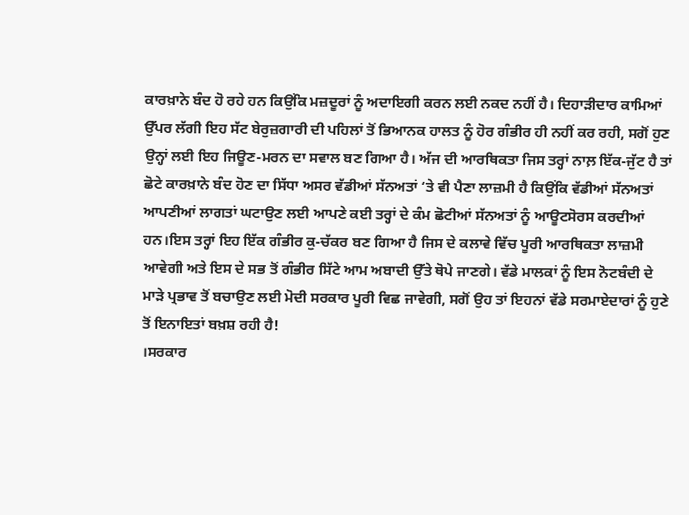ਕਾਰਖ਼ਾਨੇ ਬੰਦ ਹੋ ਰਹੇ ਹਨ ਕਿਉਂਕਿ ਮਜ਼ਦੂਰਾਂ ਨੂੰ ਅਦਾਇਗੀ ਕਰਨ ਲਈ ਨਕਦ ਨਹੀਂ ਹੈ। ਦਿਹਾੜੀਦਾਰ ਕਾਮਿਆਂ ਉੱਪਰ ਲੱਗੀ ਇਹ ਸੱਟ ਬੇਰੁਜ਼ਗਾਰੀ ਦੀ ਪਹਿਲਾਂ ਤੋਂ ਭਿਆਨਕ ਹਾਲਤ ਨੂੰ ਹੋਰ ਗੰਭੀਰ ਹੀ ਨਹੀਂ ਕਰ ਰਹੀ, ਸਗੋਂ ਹੁਣ ਉਨ੍ਹਾਂ ਲਈ ਇਹ ਜਿਊਣ-ਮਰਨ ਦਾ ਸਵਾਲ ਬਣ ਗਿਆ ਹੈ। ਅੱਜ ਦੀ ਆਰਥਿਕਤਾ ਜਿਸ ਤਰ੍ਹਾਂ ਨਾਲ਼ ਇੱਕ-ਜੁੱਟ ਹੈ ਤਾਂ ਛੋਟੇ ਕਾਰਖ਼ਾਨੇ ਬੰਦ ਹੋਣ ਦਾ ਸਿੱਧਾ ਅਸਰ ਵੱਡੀਆਂ ਸੱਨਅਤਾਂ ‘ਤੇ ਵੀ ਪੈਣਾ ਲਾਜ਼ਮੀ ਹੈ ਕਿਉਂਕਿ ਵੱਡੀਆਂ ਸੱਨਅਤਾਂ ਆਪਣੀਆਂ ਲਾਗਤਾਂ ਘਟਾਉਣ ਲਈ ਆਪਣੇ ਕਈ ਤਰ੍ਹਾਂ ਦੇ ਕੰਮ ਛੋਟੀਆਂ ਸੱਨਅਤਾਂ ਨੂੰ ਆਊਟਸੋਰਸ ਕਰਦੀਆਂ ਹਨ।ਇਸ ਤਰ੍ਹਾਂ ਇਹ ਇੱਕ ਗੰਭੀਰ ਕੁ-ਚੱਕਰ ਬਣ ਗਿਆ ਹੈ ਜਿਸ ਦੇ ਕਲਾਵੇ ਵਿੱਚ ਪੂਰੀ ਆਰਥਿਕਤਾ ਲਾਜ਼ਮੀ ਆਵੇਗੀ ਅਤੇ ਇਸ ਦੇ ਸਭ ਤੋਂ ਗੰਭੀਰ ਸਿੱਟੇ ਆਮ ਅਬਾਦੀ ਉੱਤੇ ਥੋਪੇ ਜਾਣਗੇ। ਵੱਡੇ ਮਾਲਕਾਂ ਨੂੰ ਇਸ ਨੋਟਬੰਦੀ ਦੇ ਮਾੜੇ ਪ੍ਰਭਾਵ ਤੋਂ ਬਚਾਉਣ ਲਈ ਮੋਦੀ ਸਰਕਾਰ ਪੂਰੀ ਵਿਛ ਜਾਵੇਗੀ, ਸਗੋਂ ਉਹ ਤਾਂ ਇਹਨਾਂ ਵੱਡੇ ਸਰਮਾਏਦਾਰਾਂ ਨੂੰ ਹੁਣੇ ਤੋਂ ਇਨਾਇਤਾਂ ਬਖ਼ਸ਼ ਰਹੀ ਹੈ!
।ਸਰਕਾਰ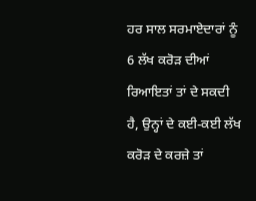ਹਰ ਸਾਲ ਸਰਮਾਏਦਾਰਾਂ ਨੂੰ 6 ਲੱਖ ਕਰੋੜ ਦੀਆਂ ਰਿਆਇਤਾਂ ਤਾਂ ਦੇ ਸਕਦੀ ਹੈ, ਉਨ੍ਹਾਂ ਦੇ ਕਈ-ਕਈ ਲੱਖ ਕਰੋੜ ਦੇ ਕਰਜ਼ੇ ਤਾਂ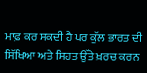ਮਾਫ਼ ਕਰ ਸਕਦੀ ਹੈ ਪਰ ਕੁੱਲ ਭਾਰਤ ਦੀ ਸਿੱਖਿਆ ਅਤੇ ਸਿਹਤ ਉੱਤੇ ਖ਼ਰਚ ਕਰਨ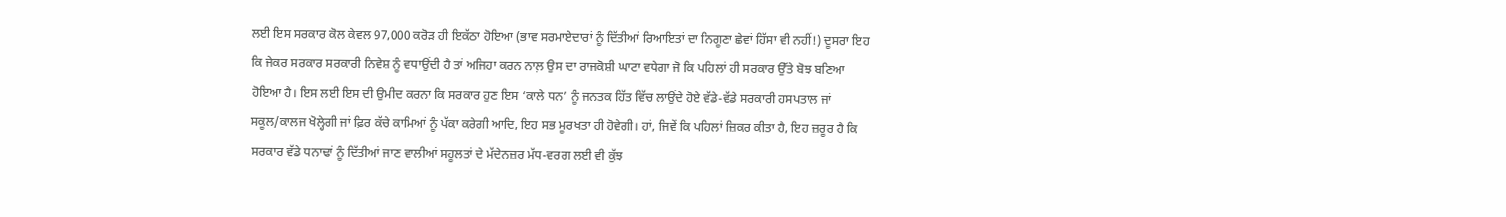ਲਈ ਇਸ ਸਰਕਾਰ ਕੋਲ ਕੇਵਲ 97,000 ਕਰੋੜ ਹੀ ਇਕੱਠਾ ਹੋਇਆ (ਭਾਵ ਸਰਮਾਏਦਾਰਾਂ ਨੂੰ ਦਿੱਤੀਆਂ ਰਿਆਇਤਾਂ ਦਾ ਨਿਗੂਣਾ ਛੇਵਾਂ ਹਿੱਸਾ ਵੀ ਨਹੀਂ!) ਦੂਸਰਾ ਇਹ ਕਿ ਜੇਕਰ ਸਰਕਾਰ ਸਰਕਾਰੀ ਨਿਵੇਸ਼ ਨੂੰ ਵਧਾਉਂਦੀ ਹੈ ਤਾਂ ਅਜਿਹਾ ਕਰਨ ਨਾਲ਼ ਉਸ ਦਾ ਰਾਜਕੋਸ਼ੀ ਘਾਟਾ ਵਧੇਗਾ ਜੋ ਕਿ ਪਹਿਲਾਂ ਹੀ ਸਰਕਾਰ ਉੱਤੇ ਬੋਝ ਬਣਿਆ ਹੋਇਆ ਹੈ। ਇਸ ਲਈ ਇਸ ਦੀ ਉਮੀਦ ਕਰਨਾ ਕਿ ਸਰਕਾਰ ਹੁਣ ਇਸ ‘ਕਾਲੇ ਧਨ’ ਨੂੰ ਜਨਤਕ ਹਿੱਤ ਵਿੱਚ ਲਾਉਂਦੇ ਹੋਏ ਵੱਡੇ-ਵੱਡੇ ਸਰਕਾਰੀ ਹਸਪਤਾਲ ਜਾਂ ਸਕੂਲ/ਕਾਲਜ ਖੋਲ੍ਹੇਗੀ ਜਾਂ ਫ਼ਿਰ ਕੱਚੇ ਕਾਮਿਆਂ ਨੂੰ ਪੱਕਾ ਕਰੇਗੀ ਆਦਿ, ਇਹ ਸਭ ਮੂਰਖਤਾ ਹੀ ਹੋਵੇਗੀ। ਹਾਂ, ਜਿਵੇਂ ਕਿ ਪਹਿਲਾਂ ਜ਼ਿਕਰ ਕੀਤਾ ਹੈ, ਇਹ ਜ਼ਰੂਰ ਹੈ ਕਿ ਸਰਕਾਰ ਵੱਡੇ ਧਨਾਢਾਂ ਨੂੰ ਦਿੱਤੀਆਂ ਜਾਣ ਵਾਲੀਆਂ ਸਹੂਲਤਾਂ ਦੇ ਮੱਦੇਨਜ਼ਰ ਮੱਧ-ਵਰਗ ਲਈ ਵੀ ਕੁੱਝ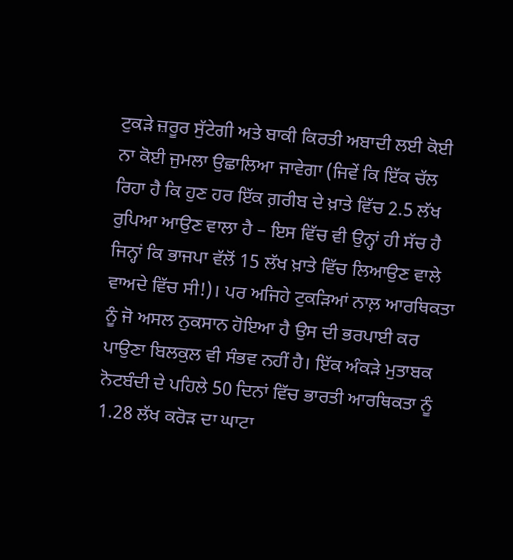ਟੁਕੜੇ ਜ਼ਰੂਰ ਸੁੱਟੇਗੀ ਅਤੇ ਬਾਕੀ ਕਿਰਤੀ ਅਬਾਦੀ ਲਈ ਕੋਈ ਨਾ ਕੋਈ ਜੁਮਲਾ ਉਛਾਲਿਆ ਜਾਵੇਗਾ (ਜਿਵੇਂ ਕਿ ਇੱਕ ਚੱਲ ਰਿਹਾ ਹੈ ਕਿ ਹੁਣ ਹਰ ਇੱਕ ਗ਼ਰੀਬ ਦੇ ਖ਼ਾਤੇ ਵਿੱਚ 2.5 ਲੱਖ ਰੁਪਿਆ ਆਉਣ ਵਾਲਾ ਹੈ – ਇਸ ਵਿੱਚ ਵੀ ਉਨ੍ਹਾਂ ਹੀ ਸੱਚ ਹੈ ਜਿਨ੍ਹਾਂ ਕਿ ਭਾਜਪਾ ਵੱਲੋਂ 15 ਲੱਖ ਖ਼ਾਤੇ ਵਿੱਚ ਲਿਆਉਣ ਵਾਲੇ ਵਾਅਦੇ ਵਿੱਚ ਸੀ!)। ਪਰ ਅਜਿਹੇ ਟੁਕੜਿਆਂ ਨਾਲ਼ ਆਰਥਿਕਤਾ ਨੂੰ ਜੋ ਅਸਲ ਨੁਕਸਾਨ ਹੋਇਆ ਹੈ ਉਸ ਦੀ ਭਰਪਾਈ ਕਰ ਪਾਉਣਾ ਬਿਲਕੁਲ ਵੀ ਸੰਭਵ ਨਹੀਂ ਹੈ। ਇੱਕ ਅੰਕੜੇ ਮੁਤਾਬਕ ਨੋਟਬੰਦੀ ਦੇ ਪਹਿਲੇ 50 ਦਿਨਾਂ ਵਿੱਚ ਭਾਰਤੀ ਆਰਥਿਕਤਾ ਨੂੰ 1.28 ਲੱਖ ਕਰੋੜ ਦਾ ਘਾਟਾ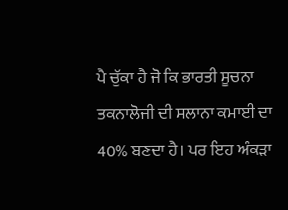ਪੈ ਚੁੱਕਾ ਹੈ ਜੋ ਕਿ ਭਾਰਤੀ ਸੂਚਨਾ ਤਕਨਾਲੋਜੀ ਦੀ ਸਲਾਨਾ ਕਮਾਈ ਦਾ 40% ਬਣਦਾ ਹੈ। ਪਰ ਇਹ ਅੰਕੜਾ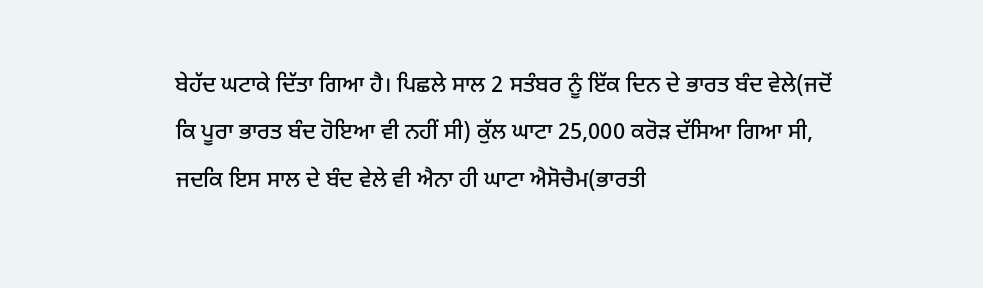ਬੇਹੱਦ ਘਟਾਕੇ ਦਿੱਤਾ ਗਿਆ ਹੈ। ਪਿਛਲੇ ਸਾਲ 2 ਸਤੰਬਰ ਨੂੰ ਇੱਕ ਦਿਨ ਦੇ ਭਾਰਤ ਬੰਦ ਵੇਲੇ(ਜਦੋਂ ਕਿ ਪੂਰਾ ਭਾਰਤ ਬੰਦ ਹੋਇਆ ਵੀ ਨਹੀਂ ਸੀ) ਕੁੱਲ ਘਾਟਾ 25,000 ਕਰੋੜ ਦੱਸਿਆ ਗਿਆ ਸੀ, ਜਦਕਿ ਇਸ ਸਾਲ ਦੇ ਬੰਦ ਵੇਲੇ ਵੀ ਐਨਾ ਹੀ ਘਾਟਾ ਐਸੋਚੈਮ(ਭਾਰਤੀ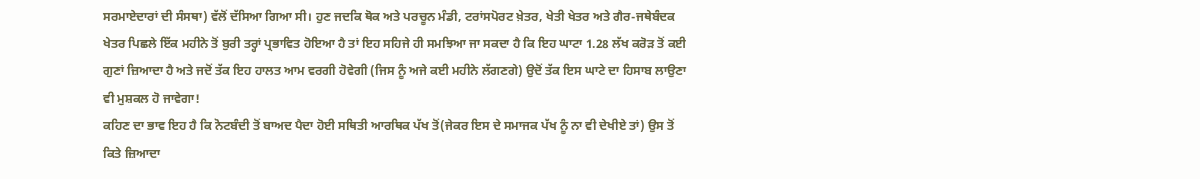ਸਰਮਾਏਦਾਰਾਂ ਦੀ ਸੰਸਥਾ) ਵੱਲੋਂ ਦੱਸਿਆ ਗਿਆ ਸੀ। ਹੁਣ ਜਦਕਿ ਥੋਕ ਅਤੇ ਪਰਚੂਨ ਮੰਡੀ, ਟਰਾਂਸਪੋਰਟ ਖ਼ੇਤਰ, ਖੇਤੀ ਖੇਤਰ ਅਤੇ ਗੈਰ-ਜਥੇਬੰਦਕ ਖੇਤਰ ਪਿਛਲੇ ਇੱਕ ਮਹੀਨੇ ਤੋਂ ਬੁਰੀ ਤਰ੍ਹਾਂ ਪ੍ਰਭਾਵਿਤ ਹੋਇਆ ਹੈ ਤਾਂ ਇਹ ਸਹਿਜੇ ਹੀ ਸਮਝਿਆ ਜਾ ਸਕਦਾ ਹੈ ਕਿ ਇਹ ਘਾਟਾ 1.28 ਲੱਖ ਕਰੋੜ ਤੋਂ ਕਈ ਗੁਣਾਂ ਜ਼ਿਆਦਾ ਹੈ ਅਤੇ ਜਦੋਂ ਤੱਕ ਇਹ ਹਾਲਤ ਆਮ ਵਰਗੀ ਹੋਵੇਗੀ (ਜਿਸ ਨੂੰ ਅਜੇ ਕਈ ਮਹੀਨੇ ਲੱਗਣਗੇ) ਉਦੋਂ ਤੱਕ ਇਸ ਘਾਟੇ ਦਾ ਹਿਸਾਬ ਲਾਉਣਾ ਵੀ ਮੁਸ਼ਕਲ ਹੋ ਜਾਵੇਗਾ!
ਕਹਿਣ ਦਾ ਭਾਵ ਇਹ ਹੈ ਕਿ ਨੋਟਬੰਦੀ ਤੋਂ ਬਾਅਦ ਪੈਦਾ ਹੋਈ ਸਥਿਤੀ ਆਰਥਿਕ ਪੱਖ ਤੋਂ(ਜੇਕਰ ਇਸ ਦੇ ਸਮਾਜਕ ਪੱਖ ਨੂੰ ਨਾ ਵੀ ਦੇਖੀਏ ਤਾਂ) ਉਸ ਤੋਂ ਕਿਤੇ ਜ਼ਿਆਦਾ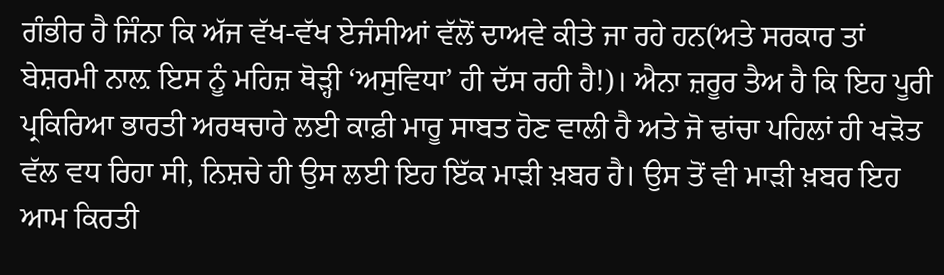ਗੰਭੀਰ ਹੈ ਜਿੰਨਾ ਕਿ ਅੱਜ ਵੱਖ-ਵੱਖ ਏਜੰਸੀਆਂ ਵੱਲੋਂ ਦਾਅਵੇ ਕੀਤੇ ਜਾ ਰਹੇ ਹਨ(ਅਤੇ ਸਰਕਾਰ ਤਾਂ ਬੇਸ਼ਰਮੀ ਨਾਲ਼ ਇਸ ਨੂੰ ਮਹਿਜ਼ ਥੋੜ੍ਹੀ ‘ਅਸੁਵਿਧਾ’ ਹੀ ਦੱਸ ਰਹੀ ਹੈ!)। ਐਨਾ ਜ਼ਰੂਰ ਤੈਅ ਹੈ ਕਿ ਇਹ ਪੂਰੀ ਪ੍ਰਕਿਰਿਆ ਭਾਰਤੀ ਅਰਥਚਾਰੇ ਲਈ ਕਾਫ਼ੀ ਮਾਰੂ ਸਾਬਤ ਹੋਣ ਵਾਲੀ ਹੈ ਅਤੇ ਜੋ ਢਾਂਚਾ ਪਹਿਲਾਂ ਹੀ ਖੜੋਤ ਵੱਲ ਵਧ ਰਿਹਾ ਸੀ, ਨਿਸ਼ਚੇ ਹੀ ਉਸ ਲਈ ਇਹ ਇੱਕ ਮਾੜੀ ਖ਼ਬਰ ਹੈ। ਉਸ ਤੋਂ ਵੀ ਮਾੜੀ ਖ਼ਬਰ ਇਹ ਆਮ ਕਿਰਤੀ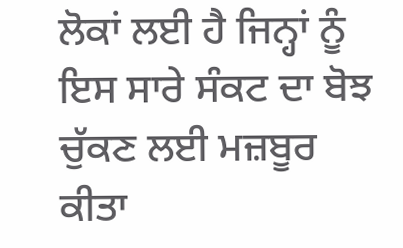ਲੋਕਾਂ ਲਈ ਹੈ ਜਿਨ੍ਹਾਂ ਨੂੰ ਇਸ ਸਾਰੇ ਸੰਕਟ ਦਾ ਬੋਝ ਚੁੱਕਣ ਲਈ ਮਜ਼ਬੂਰ ਕੀਤਾ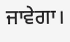ਜਾਵੇਗਾ।